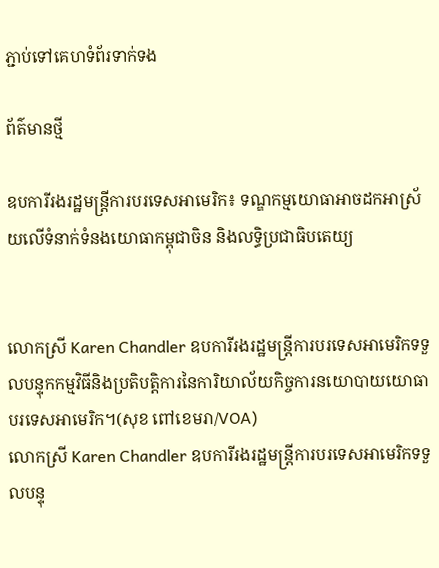ភ្ជាប់ទៅគេហទំព័រទាក់ទង

ព័ត៌មានថ្មី

ឧបការីរងរដ្ឋមន្ត្រីការបរទេសអាមេរិក៖ ទណ្ឌកម្មយោធាអាចដកអាស្រ័យលើទំនាក់ទំនងយោធាកម្ពុជាចិន និងលទ្ធិប្រជាធិបតេយ្យ


លោកស្រី Karen Chandler ឧបការីរងរដ្ឋមន្ត្រីការបរទេសអាមេរិកទទួលបន្ទុកកម្មវិធីនិងប្រតិបត្តិការនៃការិយាល័យកិច្ចការនយោបាយយោធាបរទេសអាមេរិក។(សុខ ពៅខេមរា/VOA)
លោកស្រី Karen Chandler ឧបការីរងរដ្ឋមន្ត្រីការបរទេសអាមេរិកទទួលបន្ទុ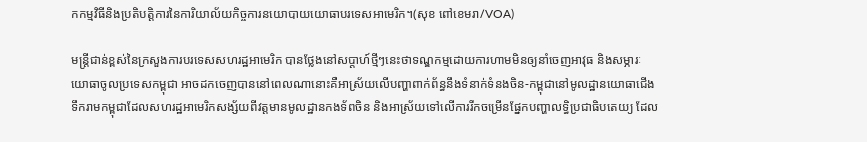កកម្មវិធីនិងប្រតិបត្តិការនៃការិយាល័យកិច្ចការនយោបាយយោធាបរទេសអាមេរិក។(សុខ ពៅខេមរា/VOA)

មន្ត្រីជាន់ខ្ពស់នៃក្រសួងការបរទេសសហរដ្ឋអាមេរិក បានថ្លែងនៅសប្តាហ៍ថ្មីៗនេះថាទណ្ឌកម្មដោយការហាមមិនឲ្យនាំចេញអាវុធ និងសម្ភារៈយោធាចូលប្រទេសកម្ពុជា អាចដកចេញបាននៅពេលណានោះគឺអាស្រ័យលើបញ្ហាពាក់ព័ន្ធនឹងទំនាក់ទំនងចិន-កម្ពុជានៅមូលដ្ឋានយោធាជើងទឹករាមកម្ពុជាដែលសហរដ្ឋអាមេរិកសង្ស័យពីវត្តមានមូលដ្ឋានកងទ័ពចិន និងអាស្រ័យទៅលើការរីកចម្រើនផ្នែកបញ្ហាលទ្ធិប្រជាធិបតេយ្យ ដែល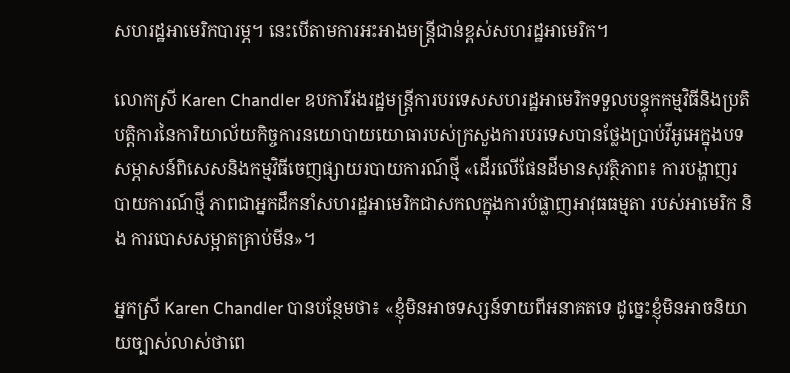សហរដ្ឋអាមេរិកបារម្ភ។ នេះបើតាមការអះអាងមន្ត្រីជាន់ខ្ពស់សហរដ្ឋអាមេរិក។

លោកស្រី Karen Chandler ឧបការីរងរដ្ឋមន្ត្រីការបរទេសសហរដ្ឋអាមេរិកទទួលបន្ទុកកម្មវិធីនិងប្រតិបត្តិការនៃការិយាល័យកិច្ចការនយោបាយយោធារបស់ក្រសួងការបរទេសបានថ្លែងប្រាប់វីអូអេក្នុងបទសម្ភាសន៍ពិសេសនិងកម្មវិធីចេញផ្សាយរបាយការណ៍ថ្មី «ដើរលើផែនដីមានសុវត្ថិភាព៖ ការបង្ហាញរបាយការណ៍ថ្មី ភាពជាអ្នកដឹកនាំសហរដ្ឋអាមេរិកជាសកលក្នុងការបំផ្លាញអាវុធធម្មតា របស់អាមេរិក និង ការបោសសម្អាតគ្រាប់មីន»។

អ្នកស្រី Karen Chandler បានបន្ថែមថា៖ «ខ្ញុំមិនអាចទស្សន៍ទាយពីអនាគតទេ ដូច្នេះខ្ញុំមិនអាចនិយាយច្បាស់លាស់ថាពេ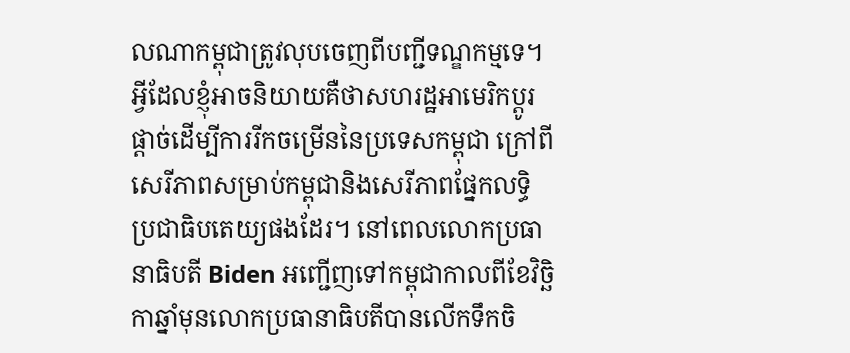លណាកម្ពុជាត្រូវលុបចេញពីបញ្ជីទណ្ឌកម្មទេ។ អ្វីដែលខ្ញុំអាចនិយាយគឺថាសហរដ្ឋអាមេរិកប្តូរផ្តាច់ដើម្បីការរីកចម្រើននៃប្រទេសកម្ពុជា ក្រៅពីសេរីភាពសម្រាប់កម្ពុជានិងសេរីភាពផ្នែកលទ្ធិប្រជាធិបតេយ្យផងដែរ។ នៅពេលលោកប្រធានាធិបតី Biden អញ្ជើញទៅកម្ពុជាកាលពីខែវិច្ឆិកាឆ្នាំមុនលោកប្រធានាធិបតីបានលើកទឹកចិ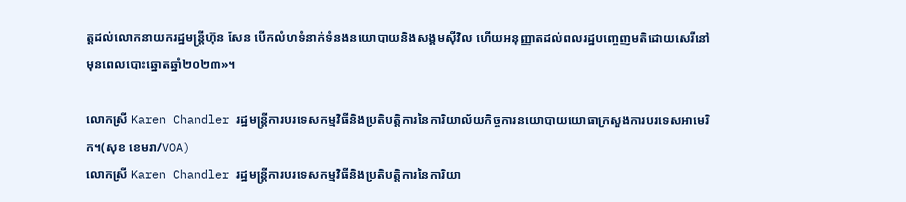ត្តដល់លោកនាយករដ្ឋមន្ត្រីហ៊ុន សែន បើកលំហទំនាក់ទំនងនយោបាយនិងសង្គមស៊ីវិល ហើយអនុញ្ញាតដល់ពលរដ្ឋបញ្ចេញមតិដោយសេរីនៅមុនពេលបោះឆ្នោតឆ្នាំ២០២៣»។

លោកស្រី Karen Chandler រដ្ឋមន្ត្រីការបរទេសកម្មវិធីនិងប្រតិបត្តិការនៃការិយាល័យកិច្ចការនយោបាយយោធាក្រសួងការបរទេសអាមេរិក។(សុខ ខេមរា/VOA)
លោកស្រី Karen Chandler រដ្ឋមន្ត្រីការបរទេសកម្មវិធីនិងប្រតិបត្តិការនៃការិយា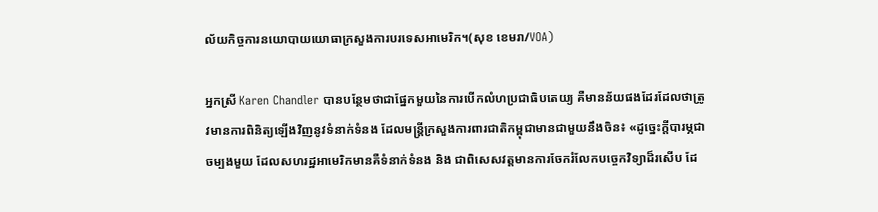ល័យកិច្ចការនយោបាយយោធាក្រសួងការបរទេសអាមេរិក។(សុខ ខេមរា/VOA)

អ្នកស្រី Karen Chandler បានបន្ថែមថាជាផ្នែកមួយនៃការបើកលំហប្រជាធិបតេយ្យ គឺមានន័យផងដែរដែលថាត្រូវមានការពិនិត្យឡើងវិញនូវទំនាក់ទំនង ដែលមន្ត្រីក្រសួងការពារជាតិកម្ពុជាមានជាមួយនឹងចិន៖ «ដូច្នេះក្តីបារម្ភជាចម្បងមួយ ដែលសហរដ្ឋអាមេរិកមានគឺទំនាក់ទំនង និង ជាពិសេសវត្តមានការចែករំលែកបច្ចេកវិទ្យាដ៏រសើប ដែ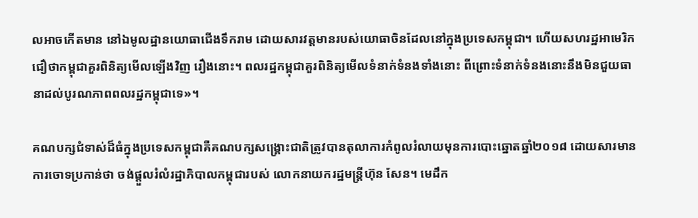លអាចកើតមាន នៅឯមូលដ្ឋានយោធាជើងទឹករាម ដោយសារវត្តមានរបស់យោធាចិនដែលនៅក្នុងប្រទេសកម្ពុជា។ ហើយសហរដ្ឋអាមេរិកជឿថាកម្ពុជាគួរពិនិត្យមើលឡើងវិញ រឿងនោះ។ ពលរដ្ឋកម្ពុជាគួរពិនិត្យមើលទំនាក់ទំនងទាំងនោះ ពីព្រោះទំនាក់ទំនងនោះនឹងមិនជួយធានាដល់បូរណភាពពលរដ្ឋកម្ពុជាទេ»។

គណបក្សជំទាស់ដ៏ធំក្នុងប្រទេសកម្ពុជាគឺគណបក្សសង្គ្រោះជាតិត្រូវបានតុលាការកំពូលរំលាយមុនការបោះឆ្នោតឆ្នាំ២០១៨ ដោយសារមានការចោទប្រកាន់ថា ចង់ផ្តួលរំលំរដ្ឋាភិបាលកម្ពុជារបស់ លោកនាយករដ្ឋមន្ត្រីហ៊ុន សែន។ មេដឹក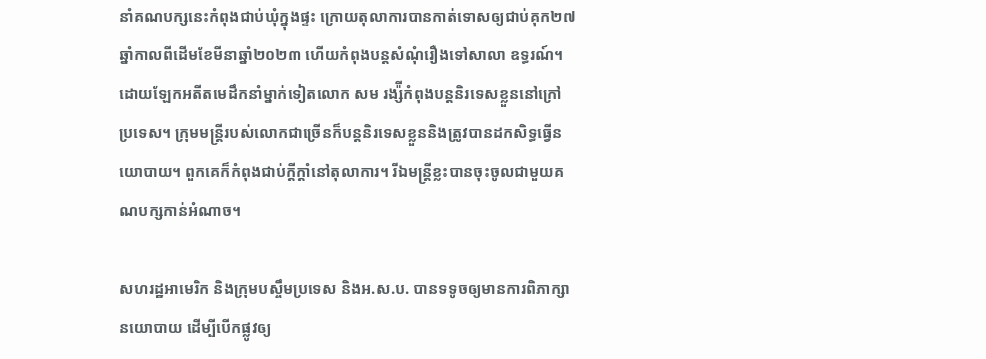នាំគណបក្សនេះកំពុងជាប់ឃុំក្នុងផ្ទះ ក្រោយតុលាការបានកាត់ទោសឲ្យជាប់គុក២៧ឆ្នាំកាលពីដើមខែមីនាឆ្នាំ២០២៣ ហើយកំពុងបន្តសំណុំរឿងទៅសាលា ឧទ្ធរណ៍។ ដោយឡែកអតីតមេដឹកនាំម្នាក់ទៀតលោក សម រង្ស៉ីកំពុងបន្តនិរទេសខ្លួននៅក្រៅ ប្រទេស។ ក្រុមមន្ត្រីរបស់លោកជាច្រើនក៏បន្តនិរទេសខ្លួននិងត្រូវបានដកសិទ្ធធ្វើនយោបាយ។ ពួកគេក៏កំពុងជាប់ក្តីក្តាំនៅតុលាការ។ រីឯមន្ត្រីខ្លះបានចុះចូលជាមួយគណបក្សកាន់អំណាច។

សហរដ្ឋអាមេរិក និងក្រុមបស្ចឹមប្រទេស និងអ.ស.ប. បានទទូចឲ្យមានការពិភាក្សានយោបាយ ដើម្បីបើកផ្លូវឲ្យ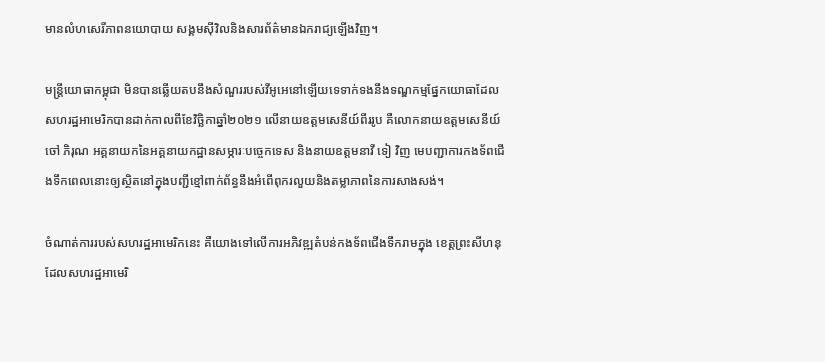មានលំហសេរីភាពនយោបាយ សង្គមស៊ីវិលនិងសារព័ត៌មានឯករាជ្យឡើងវិញ។

មន្ត្រីយោធាកម្ពុជា មិនបានឆ្លើយតបនឹងសំណួររបស់វីអូអេនៅឡើយទេទាក់ទងនឹងទណ្ឌកម្មផ្នែកយោធាដែលសហរដ្ឋអាមេរិកបានដាក់កាលពីខែវិច្ឆិកាឆ្នាំ២០២១ លើនាយឧត្តមសេនីយ៍ពីររូប គឺលោកនាយឧត្តមសេនីយ៍ ចៅ ភិរុណ អគ្គនាយកនៃអគ្គនាយកដ្ឋានសម្ភារៈបច្ចេកទេស និងនាយឧត្តមនាវី ទៀ វិញ មេបញ្ជាការកងទ័ពជើងទឹកពេលនោះឲ្យស្ថិតនៅក្នុងបញ្ជីខ្មៅពាក់ព័ន្ធនឹងអំពើពុករលួយនិងតម្លាភាពនៃការសាងសង់។

ចំណាត់ការរបស់សហរដ្ឋអាមេរិកនេះ គឺយោងទៅលើការអភិវឌ្ឍតំបន់កងទ័ពជើងទឹករាមក្នុង ខេត្តព្រះសីហនុ ដែលសហរដ្ឋអាមេរិ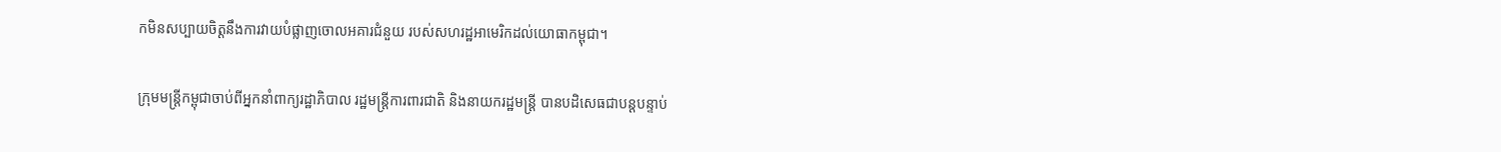កមិនសប្បាយចិត្តនឹងការវាយបំផ្លាញចោលអគារជំនួយ របស់សហរដ្ឋអាមេរិកដល់យោធាកម្ពុជា។

ក្រុមមន្ត្រីកម្ពុជាចាប់ពីអ្នកនាំពាក្យរដ្ឋាភិបាល រដ្ឋមន្ត្រីការពារជាតិ និងនាយករដ្ឋមន្ត្រី បានបដិសេធជាបន្តបន្ទាប់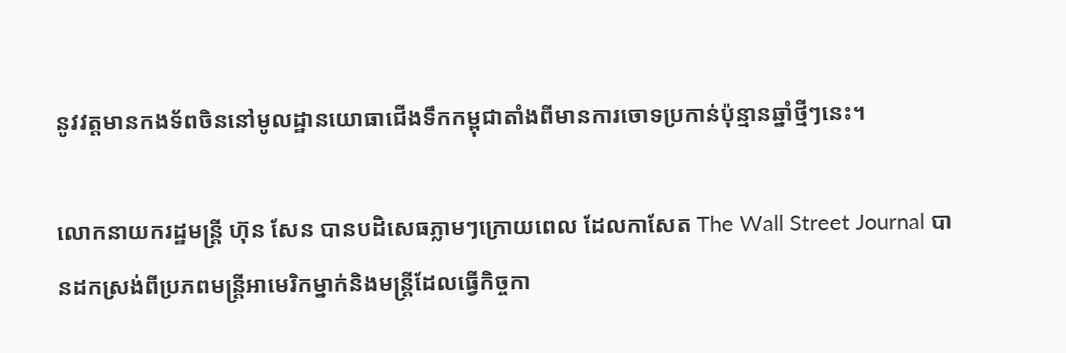នូវវត្តមានកងទ័ពចិននៅមូលដ្ឋានយោធាជើងទឹកកម្ពុជាតាំងពីមានការចោទប្រកាន់ប៉ុន្មានឆ្នាំថ្មីៗនេះ។

លោកនាយករដ្ឋមន្ត្រី ហ៊ុន សែន បានបដិសេធភ្លាមៗក្រោយពេល ដែលកាសែត The Wall Street Journal បានដកស្រង់ពីប្រភពមន្ត្រីអាមេរិកម្នាក់និងមន្ត្រីដែលធ្វើកិច្ចកា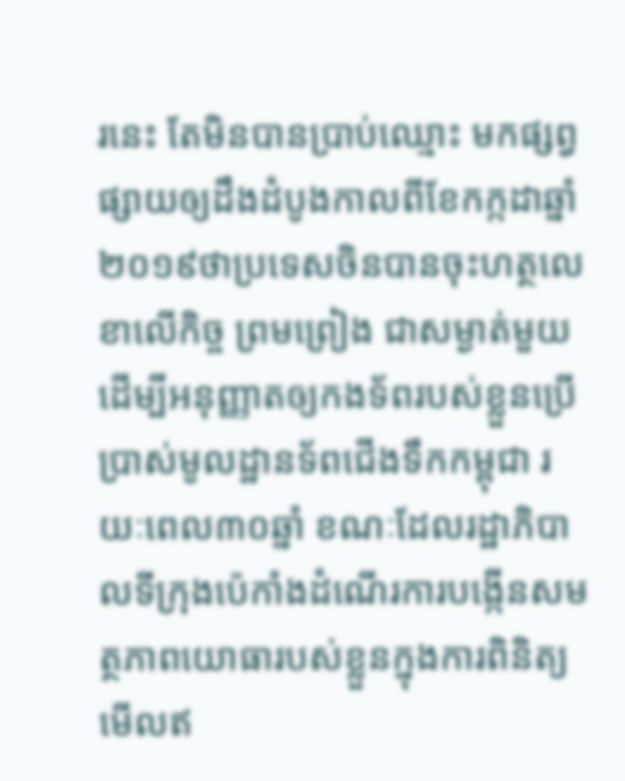រនេះ តែមិនបានប្រាប់ឈ្មោះ មកផ្សព្វផ្សាយឲ្យដឹងដំបូងកាលពីខែកក្កដាឆ្នាំ២០១៩ថាប្រទេសចិនបានចុះហត្ថលេខាលើកិច្ច ព្រមព្រៀង ជាសម្ងាត់មួយ ដើម្បីអនុញ្ញាតឲ្យកងទ័ពរបស់ខ្លួនប្រើប្រាស់មូលដ្ឋានទ័ពជើងទឹកកម្ពុជា រយៈពេល៣០ឆ្នាំ ខណៈដែលរដ្ឋាភិបាលទីក្រុងប៉េកាំងដំណើរការបង្កើនសមត្ថភាពយោធារបស់ខ្លួនក្នុងការពិនិត្យមើលឥ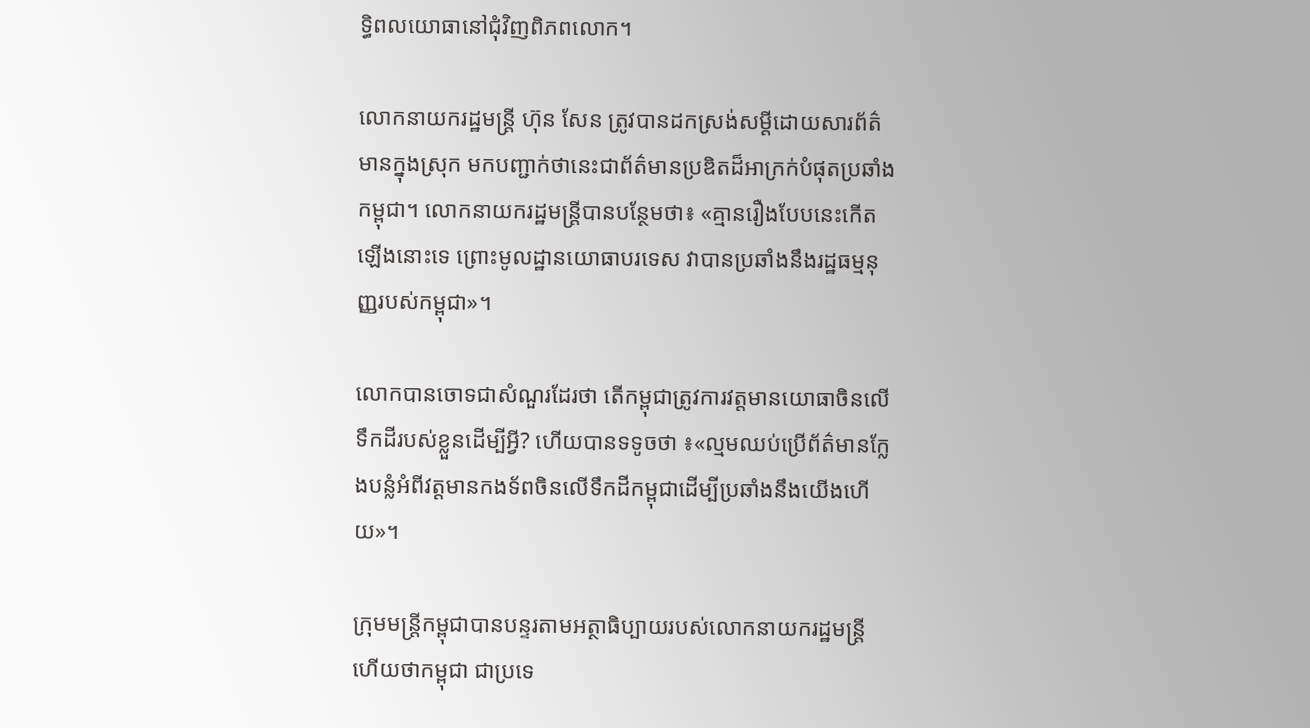ទ្ធិពលយោធានៅជុំវិញពិភពលោក។

លោកនាយករដ្ឋមន្ត្រី ហ៊ុន សែន ត្រូវបានដកស្រង់សម្តីដោយសារព័ត៌មានក្នុងស្រុក មកបញ្ជាក់ថានេះជាព័ត៌មានប្រឌិតដ៏អាក្រក់បំផុតប្រឆាំងកម្ពុជា។ លោកនាយករដ្ឋមន្ត្រីបានបន្ថែមថា៖‍‍ «គ្មានរឿងបែបនេះកើតឡើងនោះទេ ព្រោះមូលដ្ឋានយោធាបរទេស វាបានប្រឆាំងនឹងរដ្ឋធម្មនុញ្ញរបស់កម្ពុជា‍»។

លោកបានចោទជាសំណួរដែរថា តើកម្ពុជាត្រូវការវត្តមានយោធាចិនលើទឹកដីរបស់ខ្លួនដើម្បីអ្វី? ហើយបានទទូចថា ៖‍«ល្មមឈប់ប្រើព័ត៌មានក្លែងបន្លំអំពីវត្តមានកងទ័ពចិនលើទឹកដីកម្ពុជាដើម្បីប្រឆាំងនឹងយើងហើយ»។

ក្រុមមន្ត្រីកម្ពុជាបានបន្ទរតាមអត្ថាធិប្បាយរបស់លោកនាយករដ្ឋមន្ត្រីហើយថាកម្ពុជា ជាប្រទេ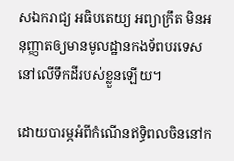សឯករាជ្យ អធិបតេយ្យ អព្យាក្រឹត មិនអនុញ្ញាតឲ្យមានមូលដ្ឋានកងទ័ពបរទេសនៅលើទឹកដីរបស់ខ្លួនឡើយ។

ដោយបារម្ភអំពីកំណើនឥទ្ធិពលចិននៅក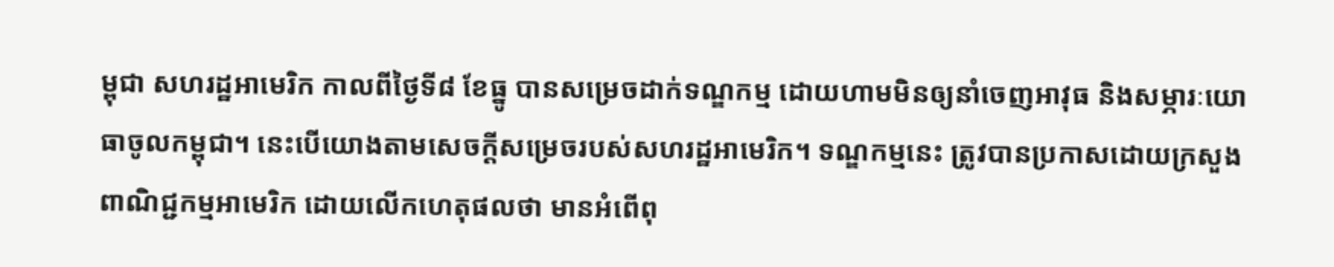ម្ពុជា សហរដ្ឋអាមេរិក កាលពីថ្ងៃទី៨ ខែធ្នូ បានសម្រេចដាក់ទណ្ឌកម្ម ដោយហាមមិនឲ្យនាំចេញអាវុធ និងសម្ភារៈយោធាចូលកម្ពុជា។ នេះបើយោងតាមសេចក្តីសម្រេចរបស់សហរដ្ឋអាមេរិក។ ទណ្ឌកម្មនេះ ត្រូវបានប្រកាសដោយក្រសួងពាណិជ្ជកម្មអាមេរិក ដោយលើកហេតុផលថា មានអំពើពុ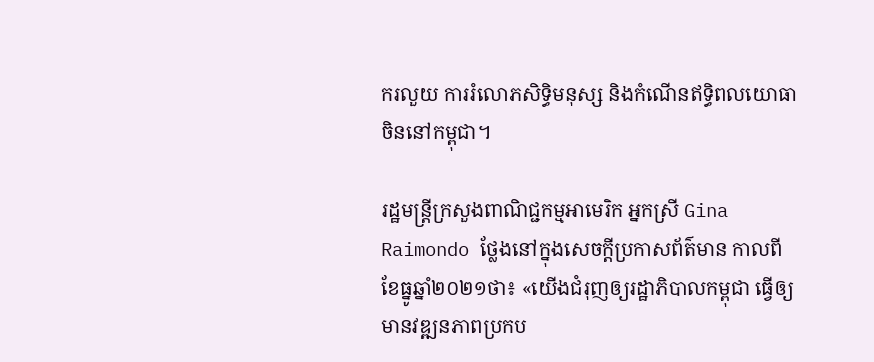ករលួយ ការរំលោភសិទ្ធិមនុស្ស និងកំណើនឥទ្ធិពលយោធាចិននៅកម្ពុជា។

រដ្ឋមន្ត្រីក្រសួងពាណិជ្ជកម្មអាមេរិក អ្នកស្រី Gina Raimondo ថ្លែងនៅក្នុងសេចក្តីប្រកាសព័ត៌មាន កាលពីខែធ្នូឆ្នាំ២០២១ថា៖ «យើងជំរុញឲ្យរដ្ឋាភិបាលកម្ពុជា ធ្វើឲ្យមានវឌ្ឍនភាពប្រកប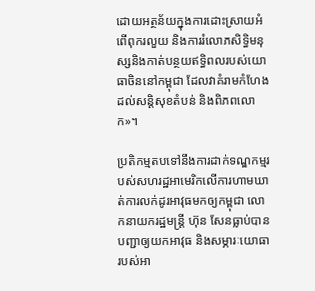ដោយអត្ថន័យក្នុងការដោះស្រាយអំពើពុករលួយ និងការរំលោភសិទ្ធិមនុស្សនិងកាត់បន្ថយឥទ្ធិពលរបស់យោធាចិននៅកម្ពុជា ដែលវាគំរាមកំហែងដល់សន្តិសុខតំបន់ និងពិភពលោក»។

ប្រតិកម្មតបទៅនឹងការដាក់ទណ្ឌកម្មរបស់សហរដ្ឋអាមេរិកលើការហាមឃាត់ការលក់ដូរអាវុធមកឲ្យកម្ពុជា លោកនាយករដ្ឋមន្រ្តី ហ៊ុន សែនធ្លាប់បានបញ្ជាឲ្យយកអាវុធ និងសម្ភារៈយោធារបស់អា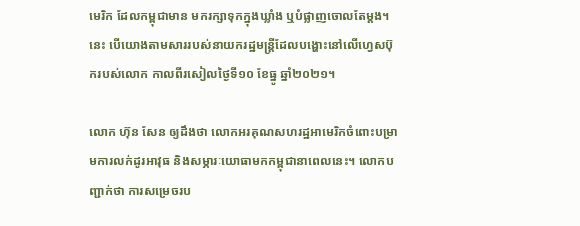មេរិក ដែលកម្ពុជាមាន មករក្សាទុកក្នុងឃ្លាំង ឬបំផ្លាញចោលតែម្តង។ នេះ បើយោងតាមសាររបស់នាយករដ្ឋមន្រ្តីដែលបង្ហោះនៅលើហ្វេសប៊ុករបស់លោក កាលពីរសៀលថ្ងៃទី១០ ខែធ្នូ ឆ្នាំ២០២១។

លោក ហ៊ុន សែន ឲ្យដឹងថា លោកអរគុណសហរដ្ឋអាមេរិកចំពោះបម្រាមការលក់ដូរអាវុធ និងសម្ភារៈយោធាមកកម្ពុជានាពេលនេះ។ លោកបញ្ជាក់ថា ការសម្រេចរប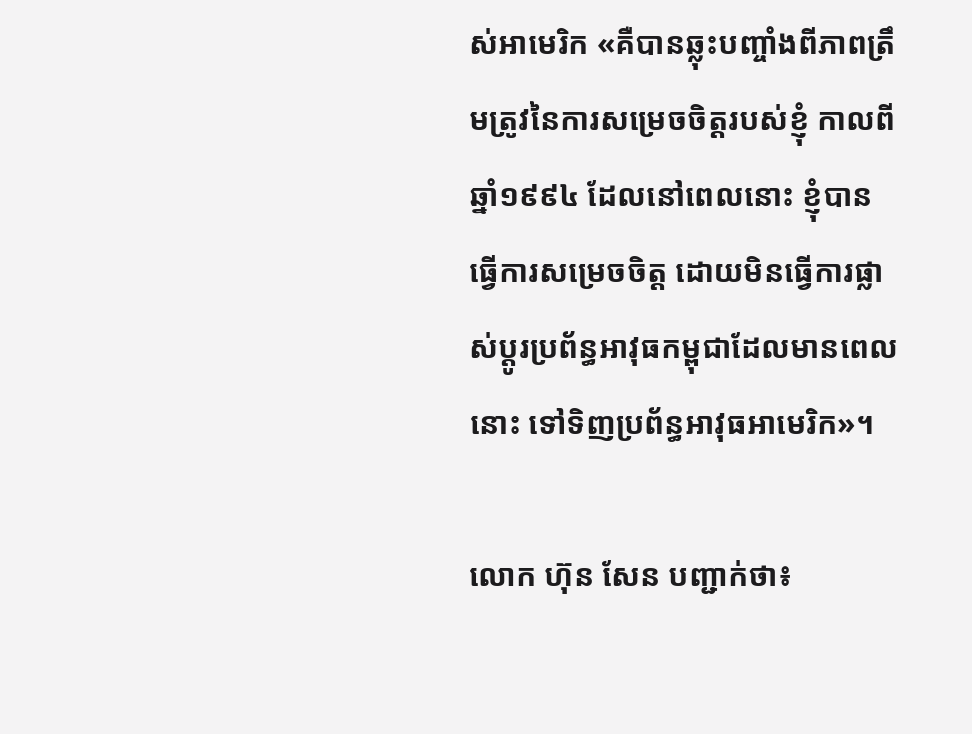ស់អាមេរិក «គឺបានឆ្លុះបញ្ចាំងពីភាពត្រឹមត្រូវនៃការសម្រេចចិត្តរបស់ខ្ញុំ កាលពីឆ្នាំ១៩៩៤ ដែលនៅពេលនោះ ខ្ញុំបានធ្វើការសម្រេចចិត្ត ដោយមិនធ្វើការផ្លាស់ប្តូរប្រព័ន្ធអាវុធកម្ពុជាដែលមានពេលនោះ ទៅទិញប្រព័ន្ធអាវុធអាមេរិក»។

លោក ហ៊ុន សែន បញ្ជាក់ថា៖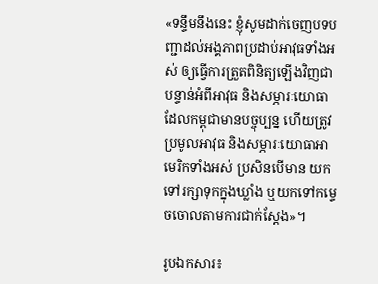«ទន្ទឹមនឹងនេះ ខ្ញុំសូមដាក់ចេញបទបញ្ជាដល់អង្គភាពប្រដាប់អាវុធទាំងអស់ ឲ្យធ្វើការត្រួតពិនិត្យឡើងវិញជាបន្ទាន់អំពីអាវុធ និងសម្ភារៈយោធា ដែលកម្ពុជាមានបច្ចុប្បន្ន ហើយត្រូវប្រមូលអាវុធ និងសម្ភារៈយោធាអាមេរិកទាំងអស់ ប្រសិនបើមាន យកទៅរក្សាទុកក្នុងឃ្លាំង ឬយកទៅកម្ទេចចោលតាមការជាក់ស្តែង»។

រូបឯកសារ៖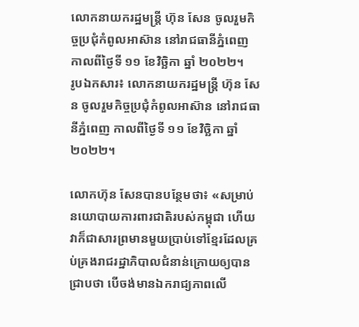លោកនាយករដ្ឋមន្ត្រី ហ៊ុន សែន ចូលរួមកិច្ចប្រជុំកំពូលអាស៊ាន នៅរាជធានីភ្នំពេញ កាលពីថ្ងៃទី ១១ ខែវិច្ឆិកា ឆ្នាំ ២០២២។
រូបឯកសារ៖ លោកនាយករដ្ឋមន្ត្រី ហ៊ុន សែន ចូលរួមកិច្ចប្រជុំកំពូលអាស៊ាន នៅរាជធានីភ្នំពេញ កាលពីថ្ងៃទី ១១ ខែវិច្ឆិកា ឆ្នាំ ២០២២។

លោកហ៊ុន សែនបានបន្ថែមថា៖ «សម្រាប់នយោបាយការពារជាតិរបស់កម្ពុជា ហើយវាក៏ជាសារព្រមានមួយប្រាប់ទៅខ្មែរដែលគ្រប់គ្រងរាជរដ្ឋាភិបាលជំនាន់ក្រោយឲ្យបានជ្រាបថា បើចង់មានឯករាជ្យភាពលើ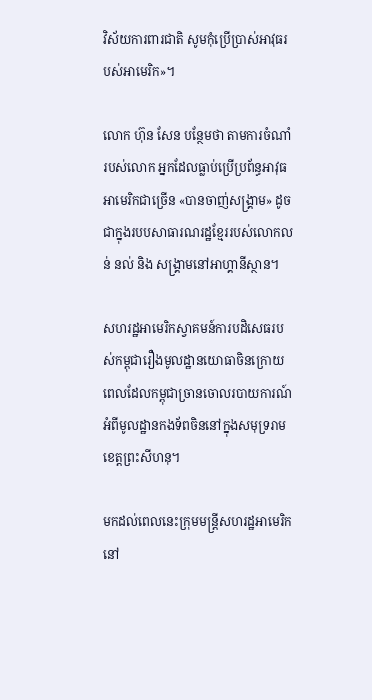វិស័យការពារជាតិ សូមកុំប្រើប្រាស់អាវុធរបស់អាមេរិក»។

លោក ហ៊ុន សែន បន្ថែមថា តាមការចំណាំរបស់លោក អ្នកដែលធ្លាប់ប្រើប្រព័ន្ធអាវុធអាមេរិកជាច្រើន «បានចាញ់សង្រ្គាម» ដូចជាក្នុងរបបសាធារណរដ្ឋខ្មែររបស់លោកលន់ នល់ និង សង្រ្គាមនៅអាហ្គានីស្ថាន។

សហរដ្ឋអាមេរិកស្វាគមន៍ការបដិសេធរបស់កម្ពុជារឿងមូលដ្ឋានយោធាចិនក្រោយពេលដែលកម្ពុជាច្រានចោលរបាយការណ៍អំពីមូលដ្ឋានកងទ័ពចិននៅក្នុងសមុទ្ររាមខេត្តព្រះសីហនុ។

មកដល់ពេលនេះក្រុមមន្ត្រីសហរដ្ឋអាមេរិកនៅ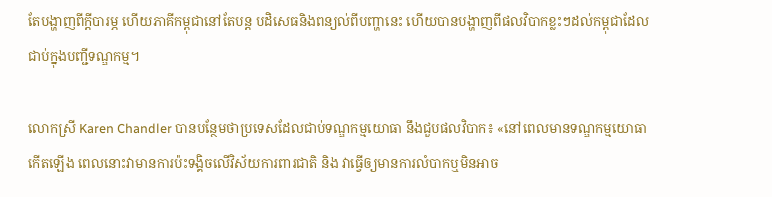តែបង្ហាញពីក្តីបារម្ភ ហើយភាគីកម្ពុជានៅតែបន្ត បដិសេធនិងពន្យល់ពីបញ្ហានេះ ហើយបានបង្ហាញពីផលវិបាកខ្លះៗដល់កម្ពុជាដែលជាប់ក្នុងបញ្ជីទណ្ឌកម្ម។

លោកស្រី Karen Chandler បានបន្ថែមថាប្រទេសដែលជាប់ទណ្ឌកម្មយោធា នឹងជួបផលវិបាក៖ «នៅពេលមានទណ្ឌកម្មយោធាកើតឡើង ពេលនោះវាមានការប៉ះទង្គិចលើវិស័យការពារជាតិ និង វាធ្វើឲ្យមានការលំបាកឬមិនអាច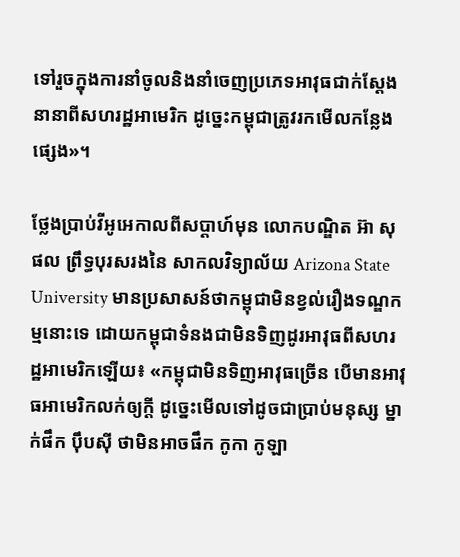ទៅរួចក្នុងការនាំចូលនិងនាំចេញប្រភេទអាវុធជាក់ស្តែង នានាពីសហរដ្ឋអាមេរិក ដូច្នេះកម្ពុជាត្រូវរកមើលកន្លែងផ្សេង»។

ថ្លែងប្រាប់វីអូអេកាលពីសប្តាហ៍មុន លោកបណ្ឌិត អ៊ា សុផល ព្រឹទ្ធបុរសរងនៃ សាកលវិទ្យាល័យ Arizona State University មានប្រសាសន៍ថាកម្ពុជាមិនខ្វល់រឿងទណ្ឌកម្មនោះទេ ដោយកម្ពុជាទំនងជាមិនទិញដូរអាវុធពីសហរដ្ឋអាមេរិកឡើយ៖ «កម្ពុជាមិនទិញអាវុធច្រើន បើមានអាវុធអាមេរិកលក់ឲ្យក្តី ដូច្នេះមើលទៅដូចជាប្រាប់មនុស្ស ម្នាក់ផឹក ប៉ឹបស៊ី ថាមិនអាចផឹក កូកា កូឡា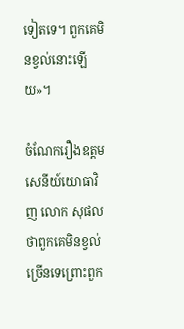ទៀតទេ។ ពួកគេមិនខ្វល់នោះឡើយ»។

ចំណែករឿងឧត្តមសេនីយ៍យោធាវិញ លោក សុផលថាពួកគេមិនខ្វល់ច្រើនទេព្រោះពួក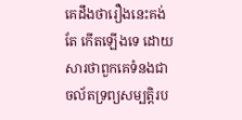គេដឹងថារឿងនេះគង់តែ កើតឡើងទេ ដោយសារថាពួកគេទំនងជាចល័តទ្រព្យសម្បត្តិរប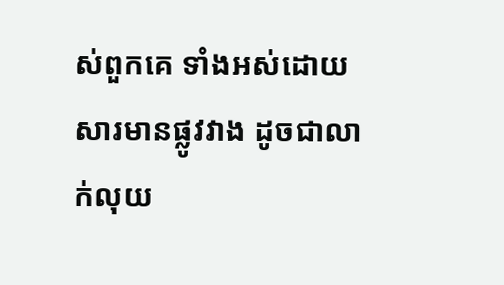ស់ពួកគេ ទាំងអស់ដោយសារមានផ្លូវវាង ដូចជាលាក់លុយ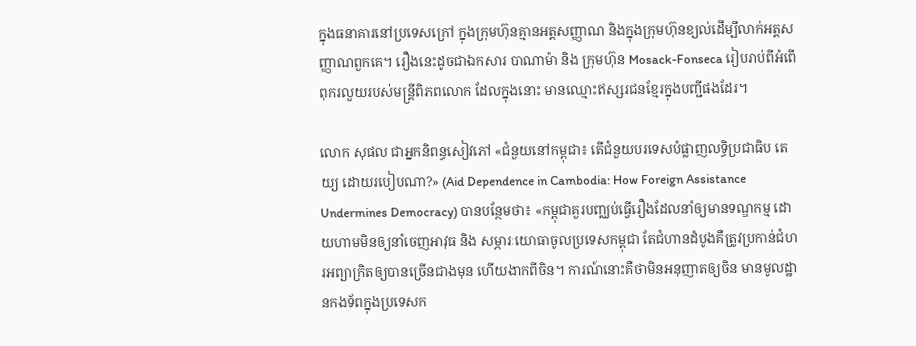ក្នុងធនាគារនៅប្រទេសក្រៅ ក្នុងក្រុមហ៊ុនគ្មានអត្តសញ្ញាណ និងក្នុងក្រុមហ៊ុនខ្យល់ដើម្បីលាក់អត្តសញ្ញាណពួកគេ។ រឿងនេះដូចជាឯកសារ បាណាម៉ា និង ក្រុមហ៊ុន Mosack-Fonseca រៀបរាប់ពីអំពើពុករលួយរបស់មន្ត្រីពិភពលោក ដែលក្នុងនោះ មានឈ្មោះឥស្សរជនខ្មែរក្នុងបញ្ជីផងដែរ។

លោក សុផល ជាអ្នកនិពន្ធសៀវភៅ «ជំនួយនៅកម្ពុជា៖ តើជំនួយបរទេសបំផ្លាញលទ្ធិប្រជាធិប តេយ្យ ដោយរបៀបណា?» (Aid Dependence in Cambodia: How Foreign Assistance Undermines Democracy) បានបន្ថែមថា៖ «កម្ពុជាគួរបញ្ឈប់ធ្វើរឿងដែលនាំឲ្យមានទណ្ឌកម្ម ដោយហាមមិនឲ្យនាំចេញអាវុធ និង សម្ភារៈយោធាចូលប្រទេសកម្ពុជា តែជំហានដំបូងគឺត្រូវប្រកាន់ជំហរអព្យាក្រិតឲ្យបានច្រើនជាងមុន ហើយងាកពីចិន។ ការណ៍នោះគឺថាមិនអនុញាតឲ្យចិន មានមូលដ្ឋានកងទ័ពក្នុងប្រទេសក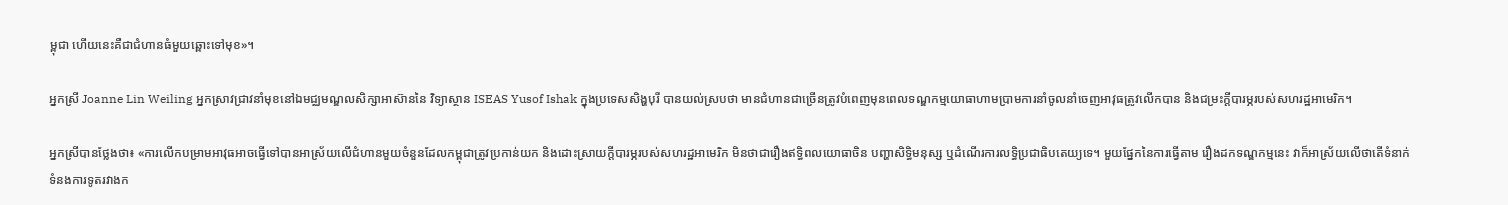ម្ពុជា ហើយនេះគឺជាជំហានធំមួយឆ្ពោះទៅមុខ»។

អ្នកស្រី Joanne Lin Weiling អ្នកស្រាវជ្រាវនាំមុខនៅឯមជ្ឈមណ្ឌលសិក្សាអាស៊ាននៃ វិទ្យាស្ថាន ISEAS Yusof Ishak ក្នុងប្រទេសសិង្ហបុរី បានយល់ស្របថា មានជំហានជាច្រើនត្រូវបំពេញមុនពេលទណ្ឌកម្មយោធាហាមប្រាមការនាំចូលនាំចេញអាវុធត្រូវលើកបាន និងជម្រះក្តីបារម្ភរបស់សហរដ្ឋអាមេរិក។

អ្នកស្រីបានថ្លែងថា៖ «ការលើកបម្រាមអាវុធអាចធ្វើទៅបានអាស្រ័យលើជំហានមួយចំនួនដែលកម្ពុជាត្រូវប្រកាន់យក និងដោះស្រាយក្តីបារម្ភរបស់សហរដ្ឋអាមេរិក មិនថាជារឿងឥទ្ធិពលយោធាចិន បញ្ហាសិទ្ធិមនុស្ស ឬដំណើរការលទ្ធិប្រជាធិបតេយ្យទេ។ មួយផ្នែកនៃការធ្វើតាម រឿងដកទណ្ឌកម្មនេះ វាក៏អាស្រ័យលើថាតើទំនាក់ទំនងការទូតរវាងក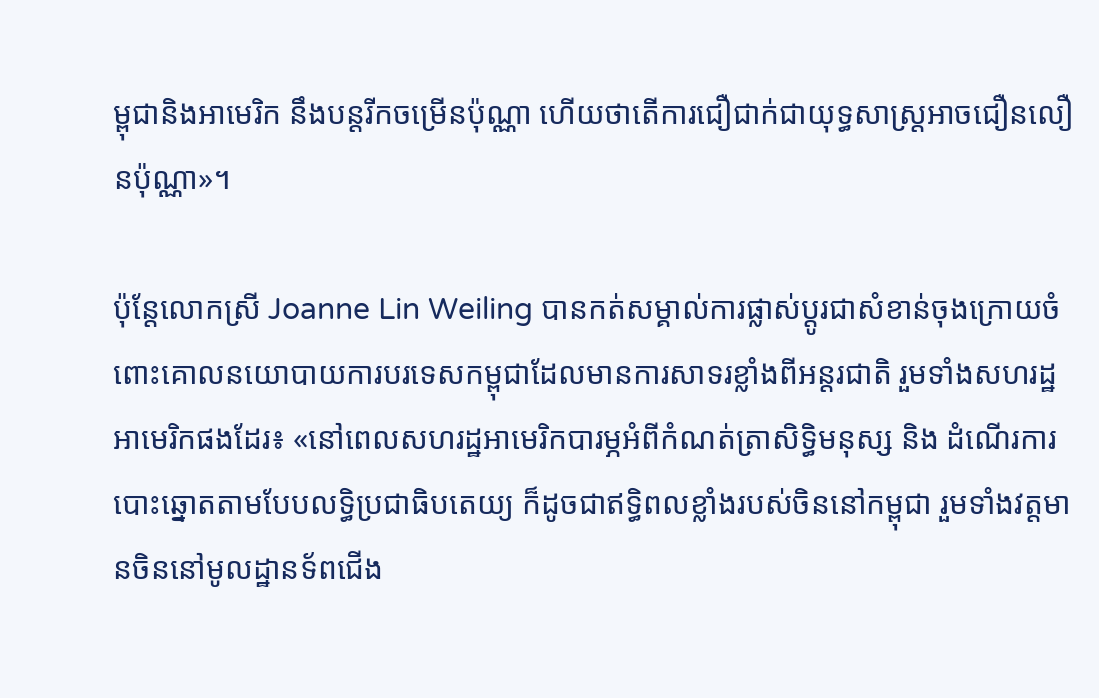ម្ពុជានិងអាមេរិក នឹងបន្តរីកចម្រើនប៉ុណ្ណា ហើយថាតើការជឿជាក់ជាយុទ្ធសាស្ត្រអាចជឿនលឿនប៉ុណ្ណា»។

ប៉ុន្តែលោកស្រី Joanne Lin Weiling បានកត់សម្គាល់ការផ្លាស់ប្តូរជាសំខាន់ចុងក្រោយចំពោះគោលនយោបាយការបរទេសកម្ពុជាដែលមានការសាទរខ្លាំងពីអន្តរជាតិ រួមទាំងសហរដ្ឋអាមេរិកផងដែរ៖ «នៅពេលសហរដ្ឋអាមេរិកបារម្ភអំពីកំណត់ត្រាសិទ្ធិមនុស្ស និង ដំណើរការបោះឆ្នោតតាមបែបលទ្ធិប្រជាធិបតេយ្យ ក៏ដូចជាឥទ្ធិពលខ្លាំងរបស់ចិននៅកម្ពុជា រួមទាំងវត្តមានចិននៅមូលដ្ឋានទ័ពជើង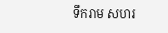ទឹករាម សហរ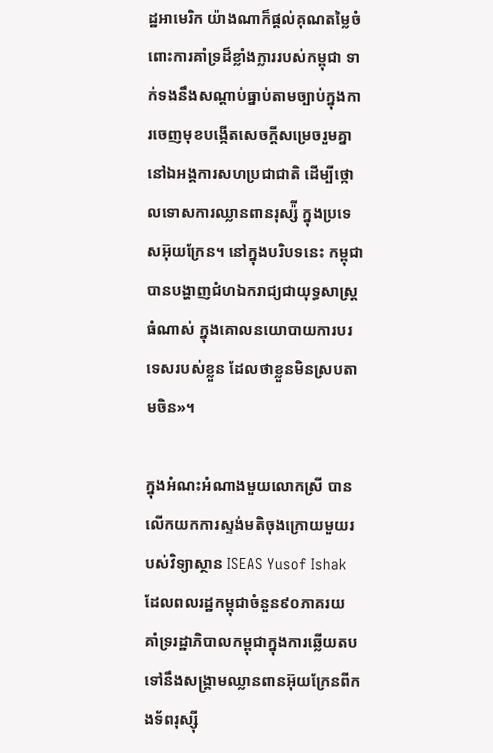ដ្ឋអាមេរិក យ៉ាងណាក៏ផ្តល់គុណតម្លៃចំពោះការគាំទ្រដ៏ខ្លាំងក្លាររបស់កម្ពុជា ទាក់ទងនឹងសណ្តាប់ធ្នាប់តាមច្បាប់ក្នុងការចេញមុខបង្កើតសេចក្តីសម្រេចរួមគ្នា នៅឯអង្គការសហប្រជាជាតិ ដើម្បីថ្កោលទោសការឈ្លានពានរុស្ស៉ី ក្នុងប្រទេសអ៊ុយក្រែន។ នៅក្នុងបរិបទនេះ កម្ពុជាបានបង្ហាញជំហឯករាជ្យជាយុទ្ធសាស្ត្រធំណាស់ ក្នុងគោលនយោបាយការបរទេសរបស់ខ្លួន ដែលថាខ្លួនមិនស្របតាមចិន»។

ក្នុងអំណះអំណាងមួយលោកស្រី បានលើកយកការស្ទង់មតិចុងក្រោយមួយរបស់វិទ្យាស្ថាន ISEAS Yusof Ishak ដែលពលរដ្ឋកម្ពុជាចំនួន៩០ភាគរយ គាំទ្ររដ្ឋាភិបាលកម្ពុជាក្នុងការឆ្លើយតបទៅនឹងសង្គ្រាមឈ្លានពានអ៊ុយក្រែនពីកងទ័ពរុស្ស៊ី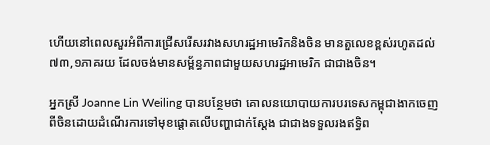ហើយនៅពេលសួរអំពីការជ្រើសរើសរវាងសហរដ្ឋអាមេរិកនិងចិន មានតួលេខខ្ពស់រហូតដល់៧៣,១ភាគរយ ដែលចង់មានសម្ព័ន្ធភាពជាមួយសហរដ្ឋអាមេរិក ជាជាងចិន។

អ្នកស្រី Joanne Lin Weiling បានបន្ថែមថា គោលនយោបាយការបរទេសកម្ពុជាងាកចេញពីចិនដោយដំណើរការទៅមុខផ្តោតលើបញ្ហាជាក់ស្តែង ជាជាងទទួលរងឥទ្ធិព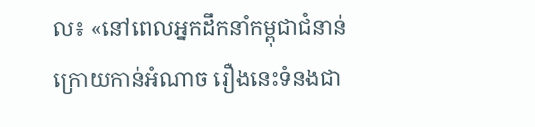ល៖ «នៅពេលអ្នកដឹកនាំកម្ពុជាជំនាន់ក្រោយកាន់អំណាច រឿងនេះទំនងជា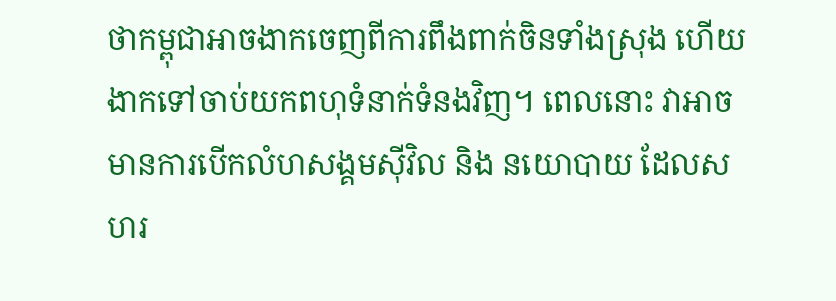ថាកម្ពុជាអាចងាកចេញពីការពឹងពាក់ចិនទាំងស្រុង ហើយងាកទៅចាប់យកពហុទំនាក់ទំនងវិញ។ ពេលនោះ វាអាចមានការបើកលំហសង្គមស៊ីវិល និង នយោបាយ ដែលសហរ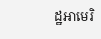ដ្ឋអាមេរិ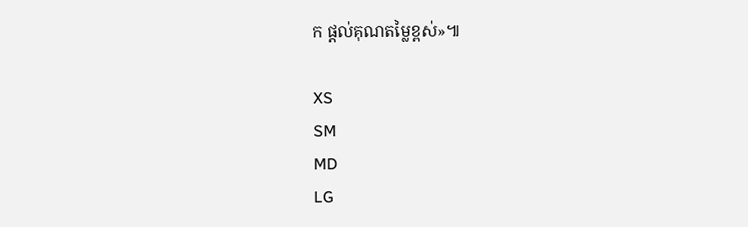ក ផ្តល់គុណតម្លៃខ្ពស់»៕

XS
SM
MD
LG